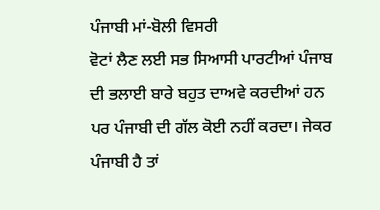ਪੰਜਾਬੀ ਮਾਂ-ਬੋਲੀ ਵਿਸਰੀ
ਵੋਟਾਂ ਲੈਣ ਲਈ ਸਭ ਸਿਆਸੀ ਪਾਰਟੀਆਂ ਪੰਜਾਬ ਦੀ ਭਲਾਈ ਬਾਰੇ ਬਹੁਤ ਦਾਅਵੇ ਕਰਦੀਆਂ ਹਨ ਪਰ ਪੰਜਾਬੀ ਦੀ ਗੱਲ ਕੋਈ ਨਹੀਂ ਕਰਦਾ। ਜੇਕਰ ਪੰਜਾਬੀ ਹੈ ਤਾਂ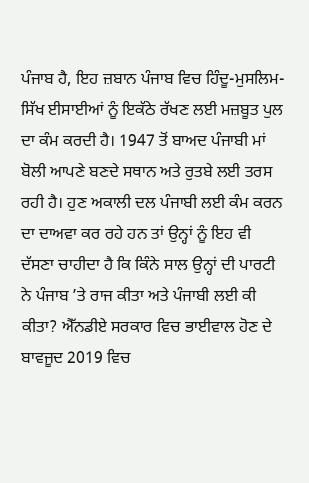ਪੰਜਾਬ ਹੈ, ਇਹ ਜ਼ਬਾਨ ਪੰਜਾਬ ਵਿਚ ਹਿੰਦੂ-ਮੁਸਲਿਮ-ਸਿੱਖ ਈਸਾਈਆਂ ਨੂੰ ਇਕੱਠੇ ਰੱਖਣ ਲਈ ਮਜ਼ਬੂਤ ਪੁਲ ਦਾ ਕੰਮ ਕਰਦੀ ਹੈ। 1947 ਤੋਂ ਬਾਅਦ ਪੰਜਾਬੀ ਮਾਂ ਬੋਲੀ ਆਪਣੇ ਬਣਦੇ ਸਥਾਨ ਅਤੇ ਰੁਤਬੇ ਲਈ ਤਰਸ ਰਹੀ ਹੈ। ਹੁਣ ਅਕਾਲੀ ਦਲ ਪੰਜਾਬੀ ਲਈ ਕੰਮ ਕਰਨ ਦਾ ਦਾਅਵਾ ਕਰ ਰਹੇ ਹਨ ਤਾਂ ਉਨ੍ਹਾਂ ਨੂੰ ਇਹ ਵੀ ਦੱਸਣਾ ਚਾਹੀਦਾ ਹੈ ਕਿ ਕਿੰਨੇ ਸਾਲ ਉਨ੍ਹਾਂ ਦੀ ਪਾਰਟੀ ਨੇ ਪੰਜਾਬ ’ਤੇ ਰਾਜ ਕੀਤਾ ਅਤੇ ਪੰਜਾਬੀ ਲਈ ਕੀ ਕੀਤਾ? ਐੱਨਡੀਏ ਸਰਕਾਰ ਵਿਚ ਭਾਈਵਾਲ ਹੋਣ ਦੇ
ਬਾਵਜੂਦ 2019 ਵਿਚ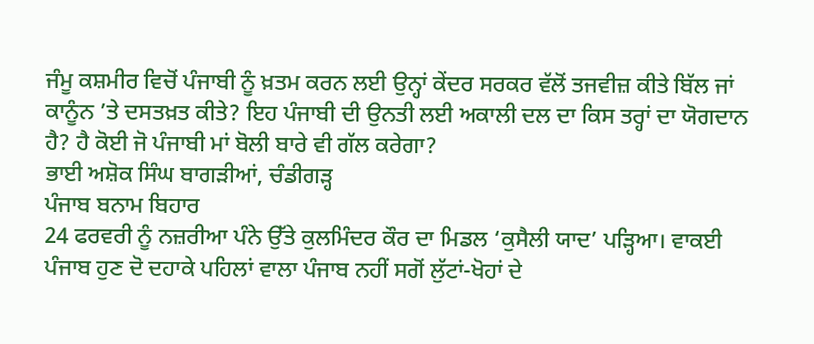ਜੰਮੂ ਕਸ਼ਮੀਰ ਵਿਚੋਂ ਪੰਜਾਬੀ ਨੂੰ ਖ਼ਤਮ ਕਰਨ ਲਈ ਉਨ੍ਹਾਂ ਕੇਂਦਰ ਸਰਕਰ ਵੱਲੋਂ ਤਜਵੀਜ਼ ਕੀਤੇ ਬਿੱਲ ਜਾਂ ਕਾਨੂੰਨ ’ਤੇ ਦਸਤਖ਼ਤ ਕੀਤੇ? ਇਹ ਪੰਜਾਬੀ ਦੀ ਉਨਤੀ ਲਈ ਅਕਾਲੀ ਦਲ ਦਾ ਕਿਸ ਤਰ੍ਹਾਂ ਦਾ ਯੋਗਦਾਨ ਹੈ? ਹੈ ਕੋਈ ਜੋ ਪੰਜਾਬੀ ਮਾਂ ਬੋਲੀ ਬਾਰੇ ਵੀ ਗੱਲ ਕਰੇਗਾ?
ਭਾਈ ਅਸ਼ੋਕ ਸਿੰਘ ਬਾਗੜੀਆਂ, ਚੰਡੀਗੜ੍ਹ
ਪੰਜਾਬ ਬਨਾਮ ਬਿਹਾਰ
24 ਫਰਵਰੀ ਨੂੰ ਨਜ਼ਰੀਆ ਪੰਨੇ ਉੱਤੇ ਕੁਲਮਿੰਦਰ ਕੌਰ ਦਾ ਮਿਡਲ ‘ਕੁਸੈਲੀ ਯਾਦ’ ਪੜ੍ਹਿਆ। ਵਾਕਈ ਪੰਜਾਬ ਹੁਣ ਦੋ ਦਹਾਕੇ ਪਹਿਲਾਂ ਵਾਲਾ ਪੰਜਾਬ ਨਹੀਂ ਸਗੋਂ ਲੁੱਟਾਂ-ਖੋਹਾਂ ਦੇ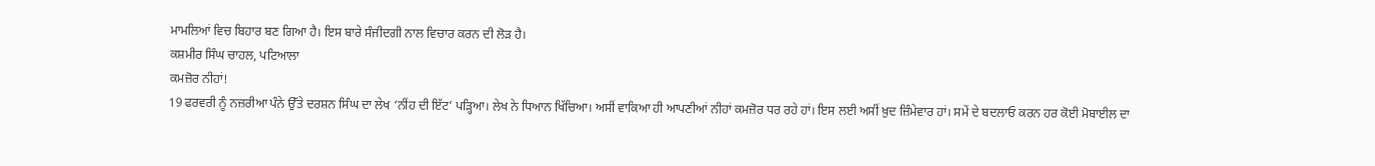ਮਾਮਲਿਆਂ ਵਿਚ ਬਿਹਾਰ ਬਣ ਗਿਆ ਹੈ। ਇਸ ਬਾਰੇ ਸੰਜੀਦਗੀ ਨਾਲ ਵਿਚਾਰ ਕਰਨ ਦੀ ਲੋੜ ਹੈ।
ਕਸ਼ਮੀਰ ਸਿੰਘ ਚਾਹਲ, ਪਟਿਆਲਾ
ਕਮਜ਼ੋਰ ਨੀਹਾਂ!
19 ਫਰਵਰੀ ਨੂੰ ਨਜ਼ਰੀਆ ਪੰਨੇ ਉੱਤੇ ਦਰਸ਼ਨ ਸਿੰਘ ਦਾ ਲੇਖ ‘ਨੀਂਹ ਦੀ ਇੱਟ’ ਪੜ੍ਹਿਆ। ਲੇਖ ਨੇ ਧਿਆਨ ਖਿੱਚਿਆ। ਅਸੀਂ ਵਾਕਿਆ ਹੀ ਆਪਣੀਆਂ ਨੀਹਾਂ ਕਮਜ਼ੋਰ ਧਰ ਰਹੇ ਹਾਂ। ਇਸ ਲਈ ਅਸੀਂ ਖ਼ੁਦ ਜ਼ਿੰਮੇਵਾਰ ਹਾਂ। ਸਮੇਂ ਦੇ ਬਦਲਾਓ ਕਰਨ ਹਰ ਕੋਈ ਮੋਬਾਈਲ ਦਾ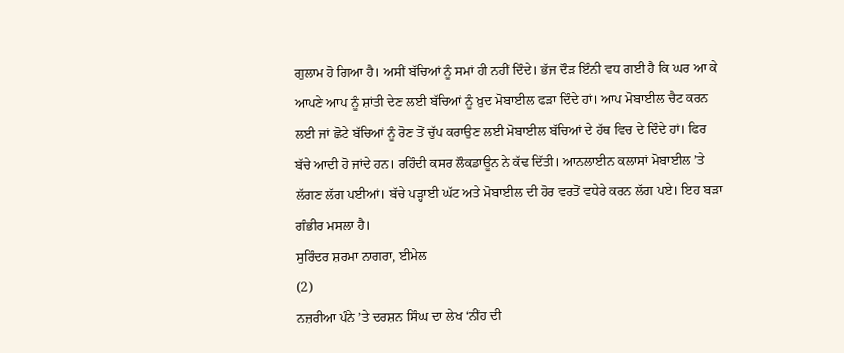ਗੁਲਾਮ ਹੋ ਗਿਆ ਹੈ। ਅਸੀਂ ਬੱਚਿਆਂ ਨੂੰ ਸਮਾਂ ਹੀ ਨਹੀਂ ਦਿੰਦੇ। ਭੱਜ ਦੌੜ ਇੰਨੀ ਵਧ ਗਈ ਹੈ ਕਿ ਘਰ ਆ ਕੇ ਆਪਣੇ ਆਪ ਨੂੰ ਸ਼ਾਂਤੀ ਦੇਣ ਲਈ ਬੱਚਿਆਂ ਨੂੰ ਖ਼ੁਦ ਮੋਬਾਈਲ ਫੜਾ ਦਿੰਦੇ ਹਾਂ। ਆਪ ਮੋਬਾਈਲ ਚੈਟ ਕਰਨ ਲਈ ਜਾਂ ਛੋਟੇ ਬੱਚਿਆਂ ਨੂੰ ਰੋਣ ਤੋਂ ਚੁੱਪ ਕਰਾਉਣ ਲਈ ਮੋਬਾਈਲ ਬੱਚਿਆਂ ਦੇ ਹੱਥ ਵਿਚ ਦੇ ਦਿੰਦੇ ਹਾਂ। ਫਿਰ ਬੱਚੇ ਆਦੀ ਹੋ ਜਾਂਦੇ ਹਨ। ਰਹਿੰਦੀ ਕਸਰ ਲੌਕਡਾਊਨ ਨੇ ਕੱਢ ਦਿੱਤੀ। ਆਨਲਾਈਨ ਕਲਾਸਾਂ ਮੋਬਾਈਲ ’ਤੇ ਲੱਗਣ ਲੱਗ ਪਈਆਂ। ਬੱਚੇ ਪੜ੍ਹਾਈ ਘੱਟ ਅਤੇ ਮੋਬਾਈਲ ਦੀ ਹੋਰ ਵਰਤੋਂ ਵਧੇਰੇ ਕਰਨ ਲੱਗ ਪਏ। ਇਹ ਬੜਾ ਗੰਭੀਰ ਮਸਲਾ ਹੈ।
ਸੁਰਿੰਦਰ ਸ਼ਰਮਾ ਨਾਗਰਾ, ਈਮੇਲ
(2)
ਨਜ਼ਰੀਆ ਪੰਨੇ ’ਤੇ ਦਰਸ਼ਨ ਸਿੰਘ ਦਾ ਲੇਖ ‘ਨੀਂਹ ਦੀ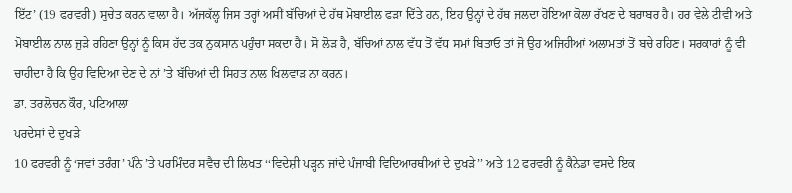ਇੱਟ’ (19 ਫਰਵਰੀ) ਸੁਚੇਤ ਕਰਨ ਵਾਲਾ ਹੈ। ਅੱਜਕੱਲ੍ਹ ਜਿਸ ਤਰ੍ਹਾਂ ਅਸੀਂ ਬੱਚਿਆਂ ਦੇ ਹੱਥ ਮੋਬਾਈਲ ਫੜਾ ਦਿੱਤੇ ਹਨ, ਇਹ ਉਨ੍ਹਾਂ ਦੇ ਹੱਥ ਜਲਦਾ ਹੋਇਆ ਕੋਲਾ ਰੱਖਣ ਦੇ ਬਰਾਬਰ ਹੈ। ਹਰ ਵੇਲੇ ਟੀਵੀ ਅਤੇ ਮੋਬਾਈਲ ਨਾਲ ਜੁੜੇ ਰਹਿਣਾ ਉਨ੍ਹਾਂ ਨੂੰ ਕਿਸ ਹੱਦ ਤਕ ਨੁਕਸਾਨ ਪਹੁੰਚਾ ਸਕਦਾ ਹੈ। ਸੋ ਲੋੜ ਹੈ, ਬੱਚਿਆਂ ਨਾਲ ਵੱਧ ਤੋਂ ਵੱਧ ਸਮਾਂ ਬਿਤਾਓ ਤਾਂ ਜੋ ਉਹ ਅਜਿਹੀਆਂ ਅਲਾਮਤਾਂ ਤੋਂ ਬਚੇ ਰਹਿਣ। ਸਰਕਾਰਾਂ ਨੂੰ ਵੀ ਚਾਹੀਦਾ ਹੈ ਕਿ ਉਹ ਵਿਦਿਆ ਦੇਣ ਦੇ ਨਾਂ ’ਤੇ ਬੱਚਿਆਂ ਦੀ ਸਿਹਤ ਨਾਲ ਖਿਲਵਾੜ ਨਾ ਕਰਨ।
ਡਾ. ਤਰਲੋਚਨ ਕੌਰ, ਪਟਿਆਲਾ
ਪਰਦੇਸਾਂ ਦੇ ਦੁਖੜੇ
10 ਫਰਵਰੀ ਨੂੰ ‘ਜਵਾਂ ਤਰੰਗ’ ਪੰਨੇ ’ਤੇ ਪਰਮਿੰਦਰ ਸਵੈਚ ਦੀ ਲਿਖਤ ‘‘ਵਿਦੇਸ਼ੀ ਪੜ੍ਹਨ ਜਾਂਦੇ ਪੰਜਾਬੀ ਵਿਦਿਆਰਥੀਆਂ ਦੇ ਦੁਖੜੇ’’ ਅਤੇ 12 ਫਰਵਰੀ ਨੂੰ ਕੈਨੇਡਾ ਵਸਦੇ ਇਕ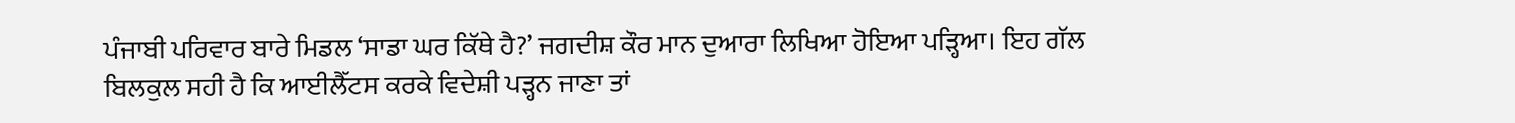ਪੰਜਾਬੀ ਪਰਿਵਾਰ ਬਾਰੇ ਮਿਡਲ ‘ਸਾਡਾ ਘਰ ਕਿੱਥੇ ਹੈ?’ ਜਗਦੀਸ਼ ਕੌਰ ਮਾਨ ਦੁਆਰਾ ਲਿਖਿਆ ਹੋਇਆ ਪੜ੍ਹਿਆ। ਇਹ ਗੱਲ ਬਿਲਕੁਲ ਸਹੀ ਹੈ ਕਿ ਆਈਲੈੱਟਸ ਕਰਕੇ ਵਿਦੇਸ਼ੀ ਪੜ੍ਹਨ ਜਾਣਾ ਤਾਂ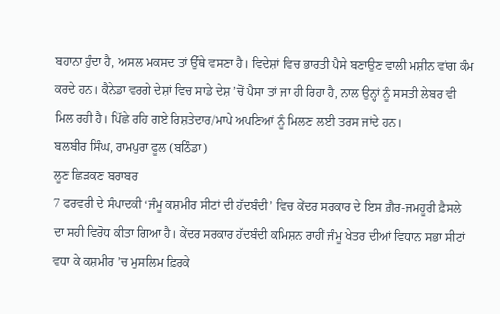ਬਹਾਨਾ ਹੁੰਦਾ ਹੈ, ਅਸਲ ਮਕਸਦ ਤਾਂ ਉੱਥੇ ਵਸਣਾ ਹੈ। ਵਿਦੇਸ਼ਾਂ ਵਿਚ ਭਾਰਤੀ ਪੈਸੇ ਬਣਾਉਣ ਵਾਲੀ ਮਸ਼ੀਨ ਵਾਂਗ ਕੰਮ ਕਰਦੇ ਹਨ। ਕੈਨੇਡਾ ਵਰਗੇ ਦੇਸ਼ਾਂ ਵਿਚ ਸਾਡੇ ਦੇਸ਼ ’ਚੋਂ ਪੈਸਾ ਤਾਂ ਜਾ ਹੀ ਰਿਹਾ ਹੈ, ਨਾਲ ਉਨ੍ਹਾਂ ਨੂੰ ਸਸਤੀ ਲੇਬਰ ਵੀ ਮਿਲ ਰਹੀ ਹੈ। ਪਿੱਛੇ ਰਹਿ ਗਏ ਰਿਸ਼ਤੇਦਾਰ/ਮਾਪੇ ਅਪਣਿਆਂ ਨੂੰ ਮਿਲਣ ਲਈ ਤਰਸ ਜਾਂਦੇ ਹਨ।
ਬਲਬੀਰ ਸਿੰਘ, ਰਾਮਪੁਰਾ ਫੂਲ (ਬਠਿੰਡਾ)
ਲੂਣ ਛਿੜਕਣ ਬਰਾਬਰ
7 ਫਰਵਰੀ ਦੇ ਸੰਪਾਦਕੀ ‘ਜੰਮੂ ਕਸ਼ਮੀਰ ਸੀਟਾਂ ਦੀ ਹੱਦਬੰਦੀ’ ਵਿਚ ਕੇਂਦਰ ਸਰਕਾਰ ਦੇ ਇਸ ਗ਼ੈਰ-ਜਮਹੂਰੀ ਫ਼ੈਸਲੇ ਦਾ ਸਹੀ ਵਿਰੋਧ ਕੀਤਾ ਗਿਆ ਹੈ। ਕੇਂਦਰ ਸਰਕਾਰ ਹੱਦਬੰਦੀ ਕਮਿਸ਼ਨ ਰਾਹੀਂ ਜੰਮੂ ਖੇਤਰ ਦੀਆਂ ਵਿਧਾਨ ਸਭਾ ਸੀਟਾਂ ਵਧਾ ਕੇ ਕਸ਼ਮੀਰ ’ਚ ਮੁਸਲਿਮ ਫ਼ਿਰਕੇ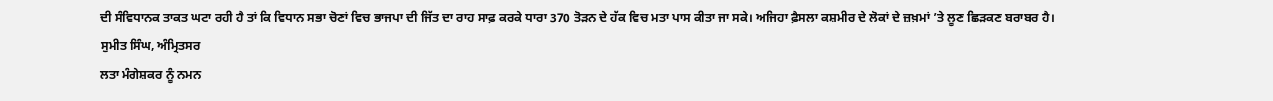ਦੀ ਸੰਵਿਧਾਨਕ ਤਾਕਤ ਘਟਾ ਰਹੀ ਹੈ ਤਾਂ ਕਿ ਵਿਧਾਨ ਸਭਾ ਚੋਣਾਂ ਵਿਚ ਭਾਜਪਾ ਦੀ ਜਿੱਤ ਦਾ ਰਾਹ ਸਾਫ਼ ਕਰਕੇ ਧਾਰਾ 370 ਤੋੜਨ ਦੇ ਹੱਕ ਵਿਚ ਮਤਾ ਪਾਸ ਕੀਤਾ ਜਾ ਸਕੇ। ਅਜਿਹਾ ਫ਼ੈਸਲਾ ਕਸ਼ਮੀਰ ਦੇ ਲੋਕਾਂ ਦੇ ਜ਼ਖ਼ਮਾਂ ’ਤੇ ਲੂਣ ਛਿੜਕਣ ਬਰਾਬਰ ਹੈ।
ਸੁਮੀਤ ਸਿੰਘ, ਅੰਮ੍ਰਿਤਸਰ
ਲਤਾ ਮੰਗੇਸ਼ਕਰ ਨੂੰ ਨਮਨ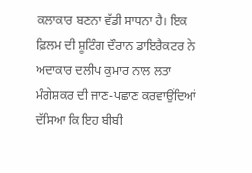ਕਲਾਕਾਰ ਬਣਨਾ ਵੱਡੀ ਸਾਧਨਾ ਹੈ। ਇਕ ਫ਼ਿਲਮ ਦੀ ਸ਼ੂਟਿੰਗ ਦੌਰਾਨ ਡਾਇਰੈਕਟਰ ਨੇ ਅਦਾਕਾਰ ਦਲੀਪ ਕੁਮਾਰ ਨਾਲ ਲਤਾ ਮੰਗੇਸ਼ਕਰ ਦੀ ਜਾਣ-ਪਛਾਣ ਕਰਵਾਉਂਦਿਆਂ ਦੱਸਿਆ ਕਿ ਇਹ ਬੀਬੀ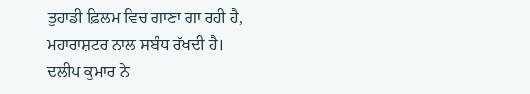ਤੁਹਾਡੀ ਫ਼ਿਲਮ ਵਿਚ ਗਾਣਾ ਗਾ ਰਹੀ ਹੈ, ਮਹਾਰਾਸ਼ਟਰ ਨਾਲ ਸਬੰਧ ਰੱਖਦੀ ਹੈ। ਦਲੀਪ ਕੁਮਾਰ ਨੇ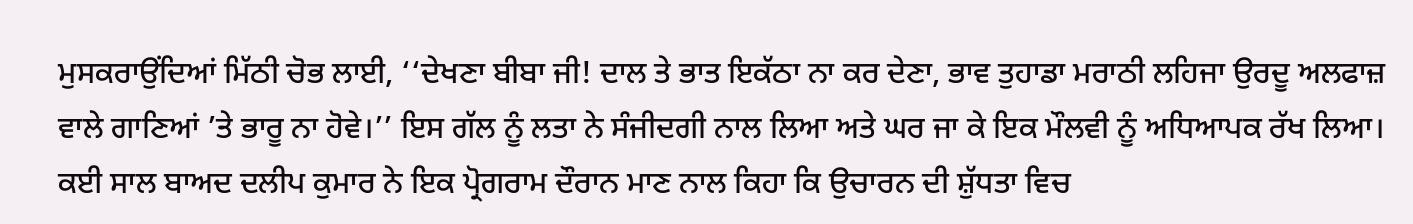ਮੁਸਕਰਾਉਂਦਿਆਂ ਮਿੱਠੀ ਚੋਭ ਲਾਈ, ‘‘ਦੇਖਣਾ ਬੀਬਾ ਜੀ! ਦਾਲ ਤੇ ਭਾਤ ਇਕੱਠਾ ਨਾ ਕਰ ਦੇਣਾ, ਭਾਵ ਤੁਹਾਡਾ ਮਰਾਠੀ ਲਹਿਜਾ ਉਰਦੂ ਅਲਫਾਜ਼ ਵਾਲੇ ਗਾਣਿਆਂ ’ਤੇ ਭਾਰੂ ਨਾ ਹੋਵੇ।’’ ਇਸ ਗੱਲ ਨੂੰ ਲਤਾ ਨੇ ਸੰਜੀਦਗੀ ਨਾਲ ਲਿਆ ਅਤੇ ਘਰ ਜਾ ਕੇ ਇਕ ਮੌਲਵੀ ਨੂੰ ਅਧਿਆਪਕ ਰੱਖ ਲਿਆ। ਕਈ ਸਾਲ ਬਾਅਦ ਦਲੀਪ ਕੁਮਾਰ ਨੇ ਇਕ ਪ੍ਰੋਗਰਾਮ ਦੌਰਾਨ ਮਾਣ ਨਾਲ ਕਿਹਾ ਕਿ ਉਚਾਰਨ ਦੀ ਸ਼ੁੱਧਤਾ ਵਿਚ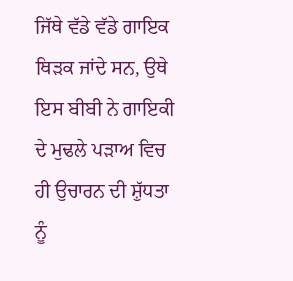ਜਿੱਥੇ ਵੱਡੇ ਵੱਡੇ ਗਾਇਕ ਥਿੜਕ ਜਾਂਦੇ ਸਨ, ਉਥੇ ਇਸ ਬੀਬੀ ਨੇ ਗਾਇਕੀ ਦੇ ਮੁਢਲੇ ਪੜਾਅ ਵਿਚ ਹੀ ਉਚਾਰਨ ਦੀ ਸ਼ੁੱਧਤਾ ਨੂੰ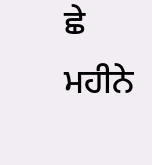ਛੇ ਮਹੀਨੇ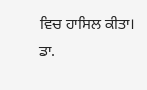ਵਿਚ ਹਾਸਿਲ ਕੀਤਾ।
ਡਾ.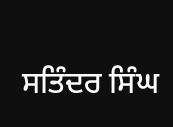ਸਤਿੰਦਰ ਸਿੰਘ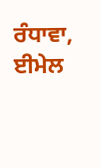ਰੰਧਾਵਾ, ਈਮੇਲ